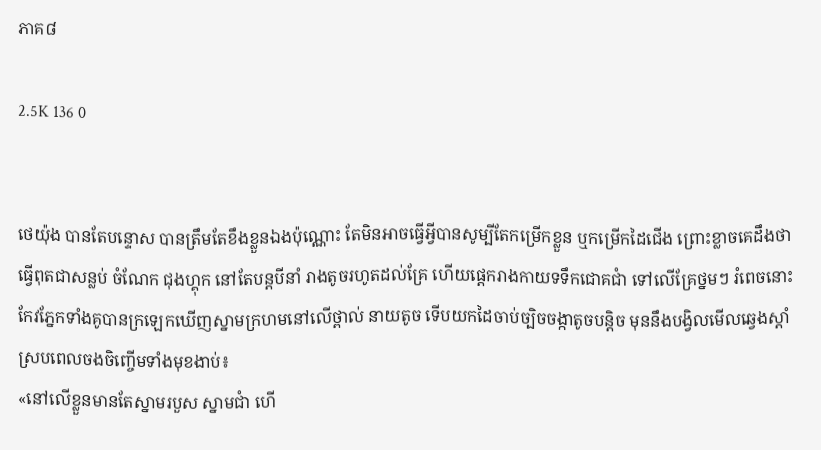ភាគ៨

2.5K 136 0


ថេយ៉ុង បានតែបន្ទោស បានត្រឹមតែខឹងខ្លួនឯងប៉ុណ្ណោះ តែមិនអាចធ្វើអ្វីបានសូម្បីតែកម្រើកខ្លួន ឬកម្រើកដៃជើង ព្រោះខ្លាចគេដឹងថាធ្វើពុតជាសន្លប់ ចំណែក ជុងហ្គុក នៅតែបន្តបីនាំ រាងតូចរហូតដល់គ្រែ ហើយផ្តេករាងកាយទទឹកជោគជាំ ទៅលើគ្រែថ្នមៗ រំពេចនោះ កែវភ្នែកទាំងគូបានក្រឡេកឃើញស្នាមក្រហមនៅលើថ្ពាល់ នាយតូច ទើបយកដៃចាប់ច្បិចចង្កាតូចបន្តិច មុននឹងបង្វិលមើលឆ្វេងស្តាំ ស្របពេលចងចិញ្ចើមទាំងមុខងាប់៖
«នៅលើខ្លួនមានតែស្នាមរបួស ស្នាមជាំ ហើ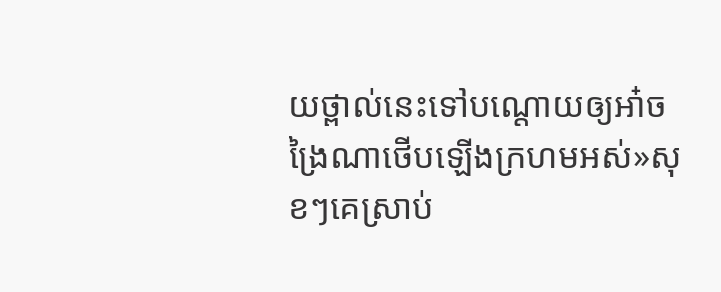យថ្ពាល់នេះទៅបណ្តោយឲ្យអា៎ចង្រៃណាថើបឡើងក្រហមអស់»សុខៗគេស្រាប់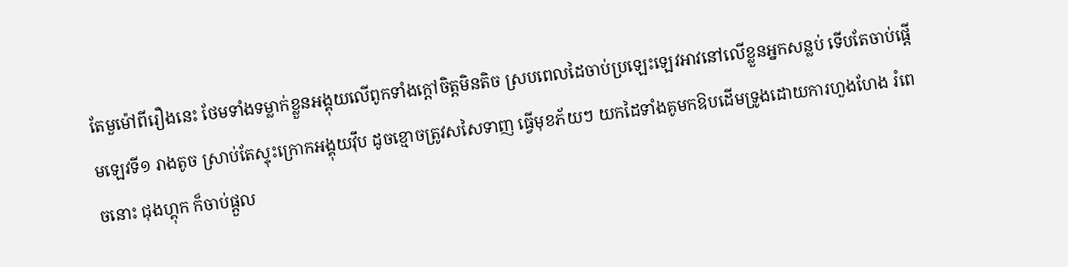តែមួម៉ៅពីរឿងនេះ ថែមទាំងទម្លាក់ខ្លួនអង្គុយលើពូកទាំងក្តៅចិត្តមិនតិច ស្របពេលដៃចាប់ប្រឡេះឡេវអាវនៅលើខ្លួនអ្នកសន្លប់ ទើបតែចាប់ផ្តើមឡេវទី១ រាងតូច ស្រាប់តែស្ទុះក្រោកអង្គុយវ៉ឹប ដូចខ្មោចត្រូវសសៃទាញ ធ្វើមុខភ័យៗ យកដៃទាំងគូមកឱបដើមទ្រូងដោយការហួងហែង រំពេចនោះ ជុងហ្គុក ក៏ចាប់ផ្តួល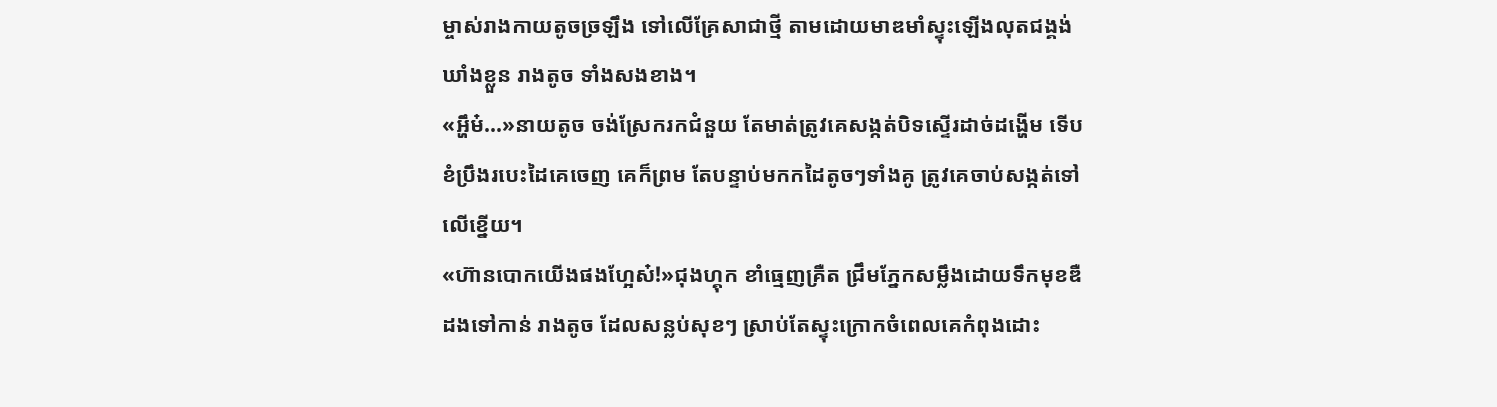ម្ចាស់រាងកាយតូចច្រឡឹង ទៅលើគ្រែសាជាថ្មី តាមដោយមាឌមាំស្ទុះឡើងលុតជង្គង់ឃាំងខ្លួន រាងតូច ទាំងសងខាង។
«អ្ហឹម៎...»នាយតូច ចង់ស្រែករកជំនួយ តែមាត់ត្រូវគេសង្កត់បិទស្ទើរដាច់ដង្ហើម ទើបខំប្រឹងរបេះដៃគេចេញ គេក៏ព្រម តែបន្ទាប់មកកដៃតូចៗទាំងគូ ត្រូវគេចាប់សង្កត់ទៅលើខ្នើយ។
«ហ៊ានបោកយើងផងហ្អែស៎!»ជុងហ្គុក ខាំធ្មេញគ្រឺត ជ្រឹមភ្នែកសម្លឹងដោយទឹកមុខឌឺដងទៅកាន់ រាងតូច ដែលសន្លប់សុខៗ ស្រាប់តែស្ទុះក្រោកចំពេលគេកំពុងដោះ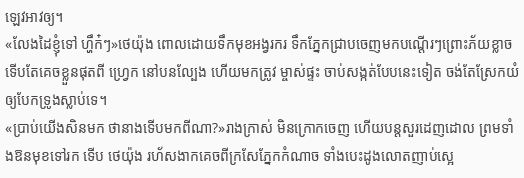ឡេវអាវឲ្យ។
«លែងដៃខ្ញុំទៅ ហ្ហឹក៎ៗ»ថេយ៉ុង ពោលដោយទឹកមុខអង្វរករ ទឹកភ្នែកជ្រាបចេញមកបណ្តើរៗព្រោះភ័យខ្លាច ទើបតែគេចខ្លួនផុតពី ហ្វ្រេក នៅបនល្បែង ហើយមកត្រូវ ម្ចាស់ផ្ទះ ចាប់សង្កត់បែបនេះទៀត ចង់តែស្រែកយំឲ្យបែកទ្រូងស្លាប់ទេ។
«ប្រាប់យើងសិនមក ថានាងទើបមកពីណា?»រាងក្រាស់ មិនក្រោកចេញ ហើយបន្តសួរដេញដោល ព្រមទាំងឱនមុខទៅរក ទើប ថេយ៉ុង រហ័សងាកគេចពីក្រសែភ្នែកកំណាច ទាំងបេះដូងលោតញាប់ស្អេ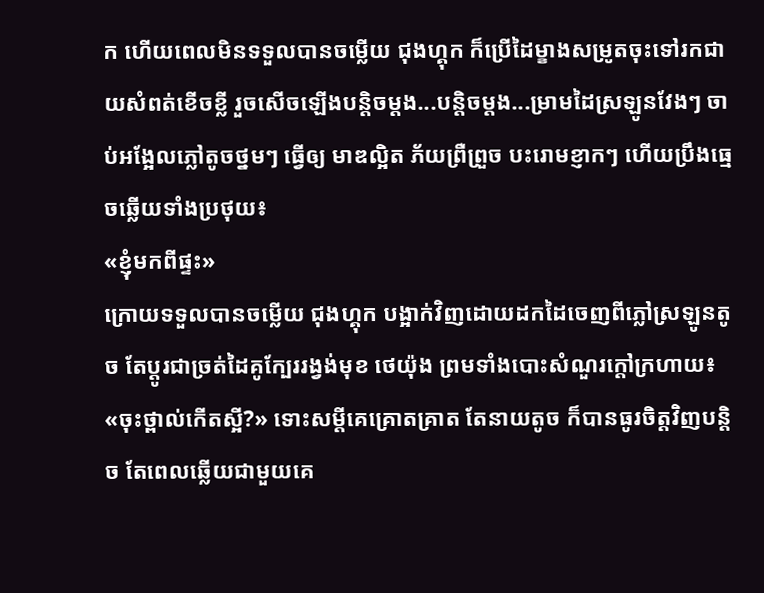ក ហើយពេលមិនទទួលបានចម្លើយ ជុងហ្គុក ក៏ប្រើដៃម្ខាងសម្រូតចុះទៅរកជាយសំពត់ខើចខ្លី រួចសើចឡើងបន្តិចម្តង...បន្តិចម្តង...ម្រាមដៃស្រឡូនវែងៗ ចាប់អង្អែលភ្លៅតូចថ្នមៗ ធ្វើឲ្យ មាឌល្អិត ភ័យព្រឺព្រួច បះរោមខ្ញាកៗ ហើយប្រឹងធ្មេចឆ្លើយទាំងប្រថុយ៖
«ខ្ញុំមកពីផ្ទះ»
ក្រោយទទួលបានចម្លើយ ជុងហ្គុក បង្អាក់វិញដោយដកដៃចេញពីភ្លៅស្រឡូនតូច តែប្តូរជាច្រត់ដៃគូក្បែររង្វង់មុខ ថេយ៉ុង ព្រមទាំងបោះសំណួរក្តៅក្រហាយ៖
«ចុះថ្ពាល់កើតស្អី?» ទោះសម្តីគេគ្រោតគ្រាត តែនាយតូច ក៏បានធូរចិត្តវិញបន្តិច តែពេលឆ្លើយជាមួយគេ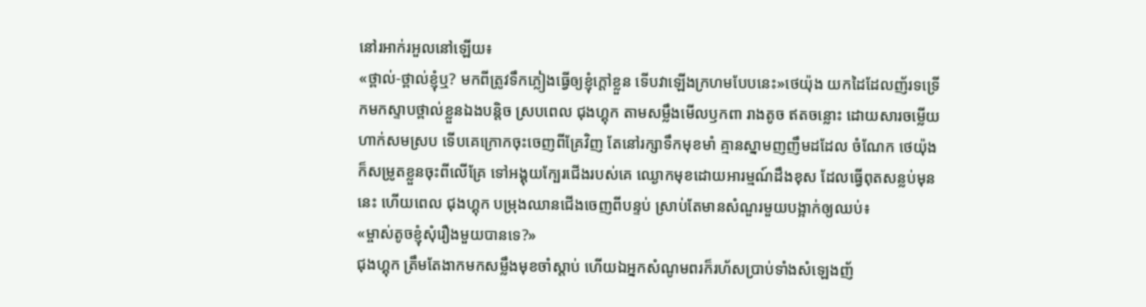នៅរអាក់រអួលនៅឡើយ៖
«ថ្ពាល់-ថ្ពាល់ខ្ញុំឬ? មកពីត្រូវទឹកភ្លៀងធ្វើឲ្យខ្ញុំក្តៅខ្លួន ទើបវាឡើងក្រហមបែបនេះ»ថេយ៉ុង យកដៃដែលញ័រទទ្រើកមកស្ទាបថ្ពាល់ខ្លួនឯងបន្តិច ស្របពេល ជុងហ្គុក តាមសម្លឹងមើលឫកពា រាងតូច ឥតចន្លោះ ដោយសារចម្លើយហាក់សមស្រប ទើបគេក្រោកចុះចេញពីគ្រែវិញ តែនៅរក្សាទឹកមុខមាំ គ្មានស្នាមញញឹមដដែល ចំណែក ថេយ៉ុង ក៏សម្រូតខ្លួនចុះពីលើគ្រែ ទៅអង្គុយក្បែរជើងរបស់គេ ឈ្ងោកមុខដោយអារម្មណ៍ដឹងខុស ដែលធ្វើពុតសន្លប់មុននេះ ហើយពេល ជុងហ្គុក បម្រុងឈានជើងចេញពីបន្ទប់ ស្រាប់តែមានសំណួរមួយបង្អាក់ឲ្យឈប់៖
«ម្ចាស់តូចខ្ញុំសុំរឿងមួយបានទេ?»
ជុងហ្គុក ត្រឹមតែងាកមកសម្លឹងមុខចាំស្តាប់ ហើយឯអ្នកសំណូមពរក៏រហ័សប្រាប់ទាំងសំឡេងញ័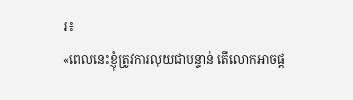រ៖
«ពេលនេះខ្ញុំត្រូវការលុយជាបន្ទាន់ តើលោកអាចផ្ត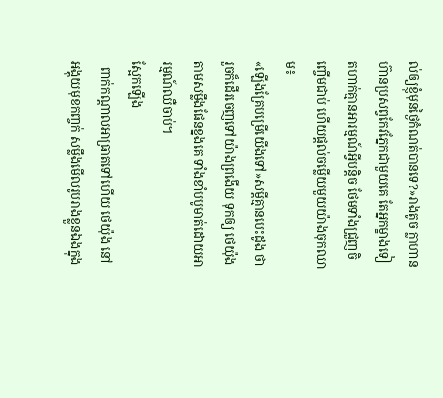ល់ឲ្យខ្ញុំមុនថ្ងៃកំណត់បានទេ?»រាងតូច ក្លាហានហ៊ានប្រសព្វកែវភ្នែកជាមួយគេ តែអ្នកម្ខាងទៀតហាក់គ្មានអារម្មណ៍អ្វីបន្តិច ថែមទាំងជ្រួញចិញ្ចើមជាប់ ហើយផ្តល់ចម្លើយមួយយ៉ាងចុកឈាម៖
«ឡើងគ្រែបម្រើយើងទៅ»សម្តីគ្មានបេះដូង ថារួចក៏ដើរចេញទៅយ៉ាងព្រងើយ ទុកឲ្យ ថេយ៉ុង តាមសម្លឹងផែនខ្នងគេ ទាំងខាំបបូមាត់ដោយអារម្មណ៍ឈឺចាប់។
ស្អែកឡើង
  ពាក់កណ្តាលអាធ្រាតទៅហើយ ថេយ៉ុង នៅអង្គុយមុខកញ្ចក់ សម្លឹងមើលរូបរាងខ្លួនឯងក្នុង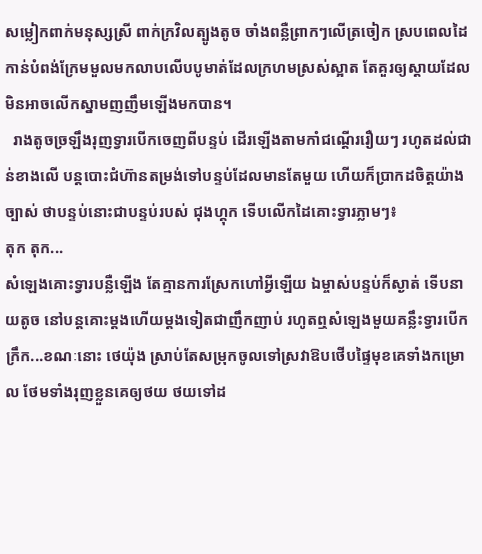សម្លៀកពាក់មនុស្សស្រី ពាក់ក្រវិលត្បូងតូច ចាំងពន្លឺព្រាកៗលើត្រចៀក ស្របពេលដៃកាន់បំពង់ក្រែមមួលមកលាបលើបបូមាត់ដែលក្រហមស្រស់ស្អាត តែគួរឲ្យស្តាយដែលមិនអាចលើកស្នាមញញឹមឡើងមកបាន។
  រាងតូចច្រឡឹងរុញទ្វារបើកចេញពីបន្ទប់ ដើរឡើងតាមកាំជណ្តើររឿយៗ រហូតដល់ជាន់ខាងលើ បន្តបោះជំហ៊ានតម្រង់ទៅបន្ទប់ដែលមានតែមួយ ហើយក៏ប្រាកដចិត្តយ៉ាងច្បាស់ ថាបន្ទប់នោះជាបន្ទប់របស់ ជុងហ្គុក ទើបលើកដៃគោះទ្វារភ្លាមៗ៖
តុក តុក...
សំឡេងគោះទ្វារបន្លឺឡើង តែគ្មានការស្រែកហៅអ្វីឡើយ ឯម្ចាស់បន្ទប់ក៏ស្ងាត់ ទើបនាយតូច នៅបន្តគោះម្តងហើយម្តងទៀតជាញឹកញាប់ រហូតឮសំឡេងមួយគន្លឹះទ្វារបើក ក្រឹក...ខណៈនោះ ថេយ៉ុង ស្រាប់តែសម្រុកចូលទៅស្រវាឱបថើបផ្ទៃមុខគេទាំងកម្រោល ថែមទាំងរុញខ្លួនគេឲ្យថយ ថយទៅដ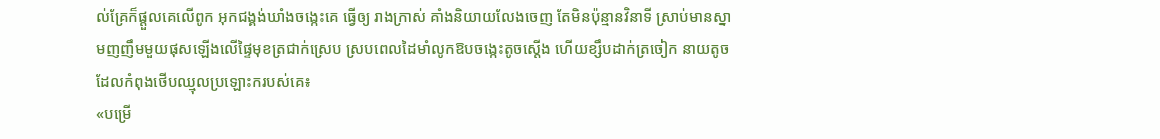ល់គ្រែក៏ផ្តួលគេលើពូក អុកជង្គង់ឃាំងចង្កេះគេ ធ្វើឲ្យ រាងក្រាស់ គាំងនិយាយលែងចេញ តែមិនប៉ុន្មានវិនាទី ស្រាប់មានស្នាមញញឹមមួយផុសឡើងលើផ្ទៃមុខត្រជាក់ស្រេប ស្របពេលដៃមាំលូកឱបចង្កេះតូចស្តើង ហើយខ្សឹបដាក់ត្រចៀក នាយតូច ដែលកំពុងថើបឈ្មុលប្រឡោះករបស់គេ៖
«បម្រើ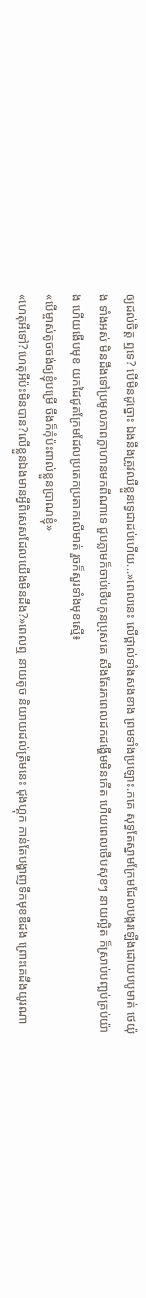ឲ្យដល់ចិត្ត ឮទេ? បើមិនដូច្នោះ ឯងនឹងត្រូវឈឺខ្លួនទ្វេជាដប់ហើយ...»ពេលនេះ លើថ្ពាល់ទាំងសងខាង ព្រមទាំងប្រឡោះ.កគេ សុទ្ធតែស្នាមក្រែមដែលបង្ករឡើងដោយបបូមាត់ ថេយ៉ុង ទាំងអស់ មិនដឹងទៅប្រមូលភាពក្លាហានមកពីណាទេ ជួបភ្លាមក៏ចាប់ថើបកូនប្រុសគេ សឹងតែរកពេលដកដង្ហើមមិនកើត ហើយពេលថើបសុខៗ នាយល្អិត ក៏ស្រាប់បញ្ឆប់គ្រប់យ៉ាង ហើយងើបមុខ យកដៃជូតក្រែមដែលប្រតេកប្រតាកលើមាត់ រួចក៏សួរទាំងមុខស្មើ៖
«បើម្ចាស់តូចចង់ឲ្យខ្ញុំបម្រើ ចឹងក៏កុំប៉ះពាល់ខ្លួនប្រាណខ្ញុំ»
«ហេតុអីទៅ?ហេតុអីប៉ះមិនបាន?លើខ្លួនឯងមានអ្វីពិសេសដែលយើងមិនដឹង?»ពេលឮ នាយតូច និយាយដល់ត្រឹមនេះ ជុងហ្គុក កាន់តែបង្ហាញទឹកមុខឌឺដង ព្រោះគេដឹងយូរណា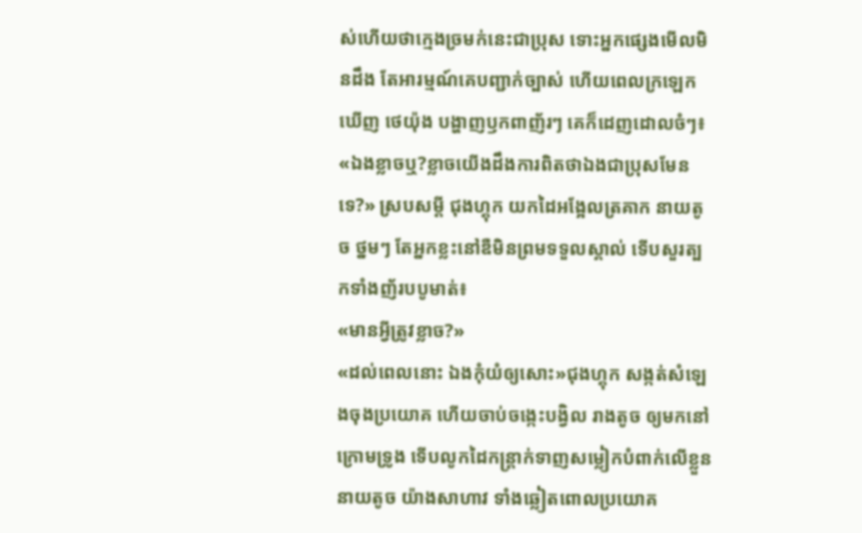ស់ហើយថាក្មេងច្រមក់នេះជាប្រុស ទោះអ្នកផ្សេងមើលមិនដឹង តែអារម្មណ៍គេបញ្ជាក់ច្បាស់ ហើយពេលក្រឡេកឃើញ ថេយ៉ុង បង្ហាញឫកពាញ័រៗ គេក៏ដេញដោលចំៗ៖
«ឯងខ្លាចឬ?ខ្លាចយើងដឹងការពិតថាឯងជាប្រុសមែនទេ?» ស្របសម្តី ជុងហ្គុក យកដៃអង្អែលត្រគាក នាយតូច ថ្នមៗ តែអ្នកខ្លះនៅឌឺមិនព្រមទទួលស្គាល់ ទើបសួរត្បកទាំងញ័របបូមាត់៖
«មានអ្វីត្រូវខ្លាច?»
«ដល់ពេលនោះ ឯងកុំយំឲ្យសោះ»ជុងហ្គុក សង្កត់សំឡេងចុងប្រយោគ ហើយចាប់ចង្កេះបង្វិល រាងតូច ឲ្យមកនៅក្រោមទ្រូង ទើបលូកដៃកន្រ្តាក់ទាញសម្លៀកបំពាក់លើខ្លួន នាយតូច យ៉ាងសាហាវ ទាំងឆ្លៀតពោលប្រយោគ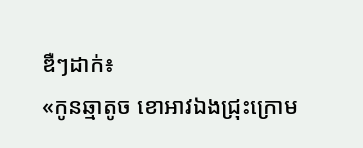ឌឺៗដាក់៖
«កូនឆ្មាតូច ខោអាវឯងជ្រុះក្រោម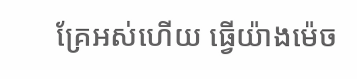គ្រែអស់ហើយ ធ្វើយ៉ាងម៉េច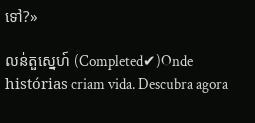ទៅ?»

លន់តួស្នេហ៍ (Completed✔)Onde histórias criam vida. Descubra agora